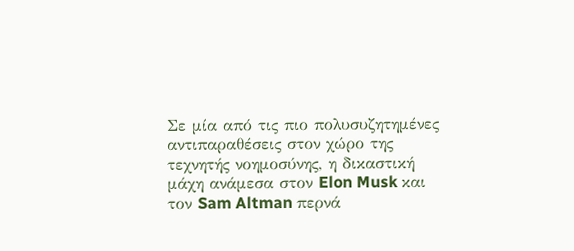Σε μία από τις πιο πολυσυζητημένες αντιπαραθέσεις στον χώρο της τεχνητής νοημοσύνης, η δικαστική μάχη ανάμεσα στον Elon Musk και τον Sam Altman περνά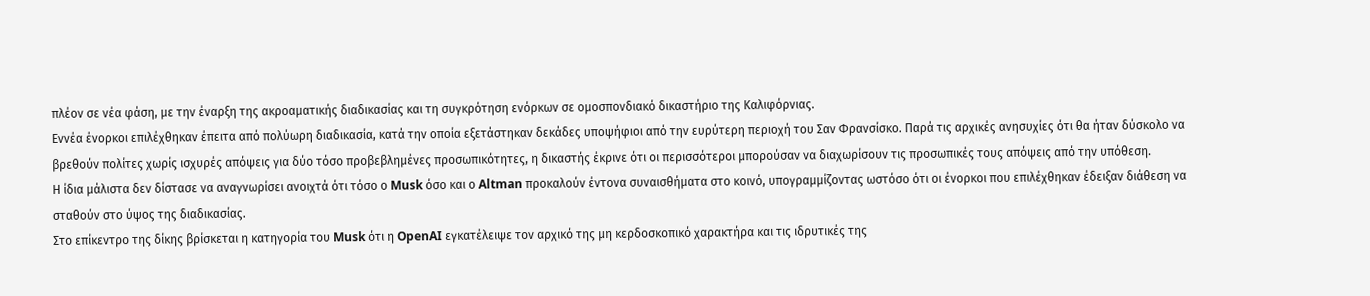πλέον σε νέα φάση, με την έναρξη της ακροαματικής διαδικασίας και τη συγκρότηση ενόρκων σε ομοσπονδιακό δικαστήριο της Καλιφόρνιας.
Εννέα ένορκοι επιλέχθηκαν έπειτα από πολύωρη διαδικασία, κατά την οποία εξετάστηκαν δεκάδες υποψήφιοι από την ευρύτερη περιοχή του Σαν Φρανσίσκο. Παρά τις αρχικές ανησυχίες ότι θα ήταν δύσκολο να βρεθούν πολίτες χωρίς ισχυρές απόψεις για δύο τόσο προβεβλημένες προσωπικότητες, η δικαστής έκρινε ότι οι περισσότεροι μπορούσαν να διαχωρίσουν τις προσωπικές τους απόψεις από την υπόθεση.
Η ίδια μάλιστα δεν δίστασε να αναγνωρίσει ανοιχτά ότι τόσο ο Musk όσο και ο Altman προκαλούν έντονα συναισθήματα στο κοινό, υπογραμμίζοντας ωστόσο ότι οι ένορκοι που επιλέχθηκαν έδειξαν διάθεση να σταθούν στο ύψος της διαδικασίας.
Στο επίκεντρο της δίκης βρίσκεται η κατηγορία του Musk ότι η OpenAI εγκατέλειψε τον αρχικό της μη κερδοσκοπικό χαρακτήρα και τις ιδρυτικές της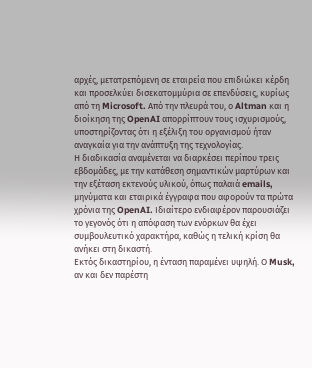αρχές, μετατρεπόμενη σε εταιρεία που επιδιώκει κέρδη και προσελκύει δισεκατομμύρια σε επενδύσεις, κυρίως από τη Microsoft. Από την πλευρά του, ο Altman και η διοίκηση της OpenAI απορρίπτουν τους ισχυρισμούς, υποστηρίζοντας ότι η εξέλιξη του οργανισμού ήταν αναγκαία για την ανάπτυξη της τεχνολογίας.
Η διαδικασία αναμένεται να διαρκέσει περίπου τρεις εβδομάδες, με την κατάθεση σημαντικών μαρτύρων και την εξέταση εκτενούς υλικού, όπως παλαιά emails, μηνύματα και εταιρικά έγγραφα που αφορούν τα πρώτα χρόνια της OpenAI. Ιδιαίτερο ενδιαφέρον παρουσιάζει το γεγονός ότι η απόφαση των ενόρκων θα έχει συμβουλευτικό χαρακτήρα, καθώς η τελική κρίση θα ανήκει στη δικαστή.
Εκτός δικαστηρίου, η ένταση παραμένει υψηλή. Ο Musk, αν και δεν παρέστη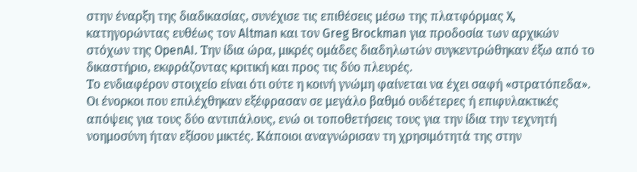στην έναρξη της διαδικασίας, συνέχισε τις επιθέσεις μέσω της πλατφόρμας X, κατηγορώντας ευθέως τον Altman και τον Greg Brockman για προδοσία των αρχικών στόχων της OpenAI. Την ίδια ώρα, μικρές ομάδες διαδηλωτών συγκεντρώθηκαν έξω από το δικαστήριο, εκφράζοντας κριτική και προς τις δύο πλευρές.
Το ενδιαφέρον στοιχείο είναι ότι ούτε η κοινή γνώμη φαίνεται να έχει σαφή «στρατόπεδα». Οι ένορκοι που επιλέχθηκαν εξέφρασαν σε μεγάλο βαθμό ουδέτερες ή επιφυλακτικές απόψεις για τους δύο αντιπάλους, ενώ οι τοποθετήσεις τους για την ίδια την τεχνητή νοημοσύνη ήταν εξίσου μικτές. Κάποιοι αναγνώρισαν τη χρησιμότητά της στην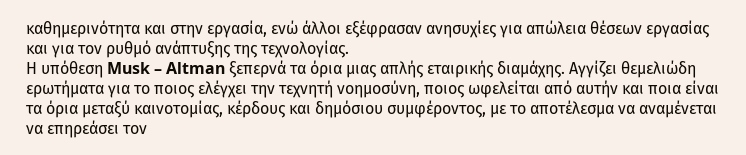καθημερινότητα και στην εργασία, ενώ άλλοι εξέφρασαν ανησυχίες για απώλεια θέσεων εργασίας και για τον ρυθμό ανάπτυξης της τεχνολογίας.
Η υπόθεση Musk – Altman ξεπερνά τα όρια μιας απλής εταιρικής διαμάχης. Αγγίζει θεμελιώδη ερωτήματα για το ποιος ελέγχει την τεχνητή νοημοσύνη, ποιος ωφελείται από αυτήν και ποια είναι τα όρια μεταξύ καινοτομίας, κέρδους και δημόσιου συμφέροντος, με το αποτέλεσμα να αναμένεται να επηρεάσει τον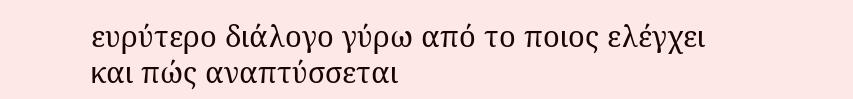ευρύτερο διάλογο γύρω από το ποιος ελέγχει και πώς αναπτύσσεται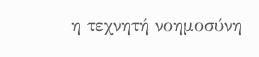η τεχνητή νοημοσύνη